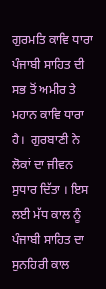ਗੁਰਮਤਿ ਕਾਵਿ ਧਾਰਾ ਪੰਜਾਬੀ ਸਾਹਿਤ ਦੀ ਸਭ ਤੋਂ ਅਮੀਰ ਤੇ ਮਹਾਨ ਕਾਵਿ ਧਾਰਾ ਹੈ।  ਗੁਰਬਾਣੀ ਨੇ ਲੋਕਾਂ ਦਾ ਜੀਵਨ ਸੁਧਾਰ ਦਿੱਤਾ । ਇਸ ਲਈ ਮੱਧ ਕਾਲ ਨੂੰ ਪੰਜਾਬੀ ਸਾਹਿਤ ਦਾ ਸੁਨਹਿਰੀ ਕਾਲ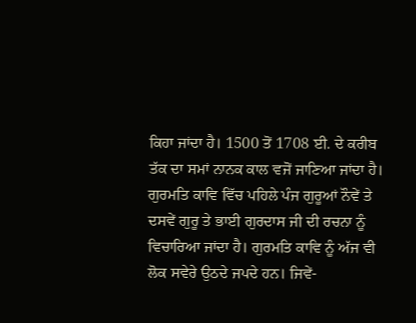ਕਿਹਾ ਜਾਂਦਾ ਹੈ। 1500 ਤੋਂ 1708 ਈ. ਦੇ ਕਰੀਬ ਤੱਕ ਦਾ ਸਮਾਂ ਨਾਨਕ ਕਾਲ ਵਜੋਂ ਜਾਣਿਆ ਜਾਂਦਾ ਹੈ। ਗੁਰਮਤਿ ਕਾਵਿ ਵਿੱਚ ਪਹਿਲੇ ਪੰਜ ਗੁਰੂਆਂ ਨੌਵੇਂ ਤੇ ਦਸਵੇਂ ਗੁਰੂ ਤੇ ਭਾਈ ਗੁਰਦਾਸ ਜੀ ਦੀ ਰਚਨਾ ਨੂੰ ਵਿਚਾਰਿਆ ਜਾਂਦਾ ਹੈ। ਗੁਰਮਤਿ ਕਾਵਿ ਨੂੰ ਅੱਜ ਵੀ ਲੋਕ ਸਵੇਰੇ ਉਠਦੇ ਜਪਦੇ ਹਨ। ਜਿਵੇਂ-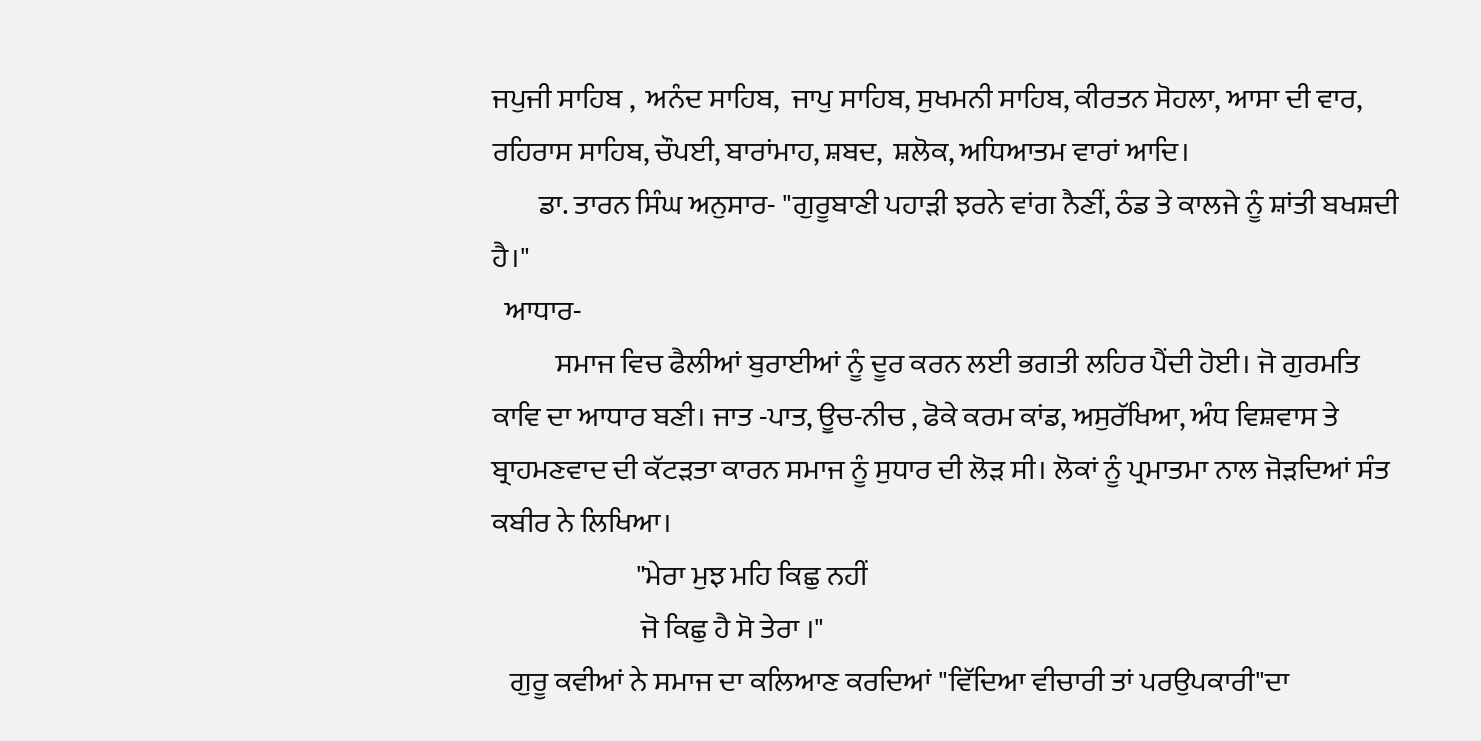ਜਪੁਜੀ ਸਾਹਿਬ ,  ਅਨੰਦ ਸਾਹਿਬ,  ਜਾਪੁ ਸਾਹਿਬ, ਸੁਖਮਨੀ ਸਾਹਿਬ, ਕੀਰਤਨ ਸੋਹਲਾ, ਆਸਾ ਦੀ ਵਾਰ, ਰਹਿਰਾਸ ਸਾਹਿਬ, ਚੌਪਈ, ਬਾਰਾਂਮਾਹ, ਸ਼ਬਦ,  ਸ਼ਲੋਕ, ਅਧਿਆਤਮ ਵਾਰਾਂ ਆਦਿ।
        ਡਾ. ਤਾਰਨ ਸਿੰਘ ਅਨੁਸਾਰ- "ਗੁਰੂਬਾਣੀ ਪਹਾੜੀ ਝਰਨੇ ਵਾਂਗ ਨੈਣੀਂ, ਠੰਡ ਤੇ ਕਾਲਜੇ ਨੂੰ ਸ਼ਾਂਤੀ ਬਖਸ਼ਦੀ ਹੈ।"
  ਆਧਾਰ-
           ਸਮਾਜ ਵਿਚ ਫੈਲੀਆਂ ਬੁਰਾਈਆਂ ਨੂੰ ਦੂਰ ਕਰਨ ਲਈ ਭਗਤੀ ਲਹਿਰ ਪੈਂਦੀ ਹੋਈ। ਜੋ ਗੁਰਮਤਿ  ਕਾਵਿ ਦਾ ਆਧਾਰ ਬਣੀ। ਜਾਤ -ਪਾਤ, ਊਚ-ਨੀਚ , ਫੋਕੇ ਕਰਮ ਕਾਂਡ, ਅਸੁਰੱਖਿਆ, ਅੰਧ ਵਿਸ਼ਵਾਸ ਤੇ ਬ੍ਰਾਹਮਣਵਾਦ ਦੀ ਕੱਟੜਤਾ ਕਾਰਨ ਸਮਾਜ ਨੂੰ ਸੁਧਾਰ ਦੀ ਲੋੜ ਸੀ। ਲੋਕਾਂ ਨੂੰ ਪ੍ਰਮਾਤਮਾ ਨਾਲ ਜੋੜਦਿਆਂ ਸੰਤ ਕਬੀਰ ਨੇ ਲਿਖਿਆ।
                         "ਮੇਰਾ ਮੁਝ ਮਹਿ ਕਿਛੁ ਨਹੀਂ
                          ਜੋ ਕਿਛੁ ਹੈ ਸੋ ਤੇਰਾ ।"
   ਗੁਰੂ ਕਵੀਆਂ ਨੇ ਸਮਾਜ ਦਾ ਕਲਿਆਣ ਕਰਦਿਆਂ "ਵਿੱਦਿਆ ਵੀਚਾਰੀ ਤਾਂ ਪਰਉਪਕਾਰੀ"ਦਾ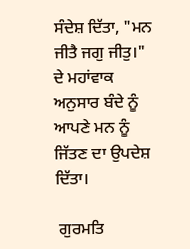ਸੰਦੇਸ਼ ਦਿੱਤਾ, "ਮਨ ਜੀਤੈ ਜਗੁ ਜੀਤੁ।" ਦੇ ਮਹਾਂਵਾਕ ਅਨੁਸਾਰ ਬੰਦੇ ਨੂੰ ਆਪਣੇ ਮਨ ਨੂੰ ਜਿੱਤਣ ਦਾ ਉਪਦੇਸ਼ ਦਿੱਤਾ।

 ਗੁਰਮਤਿ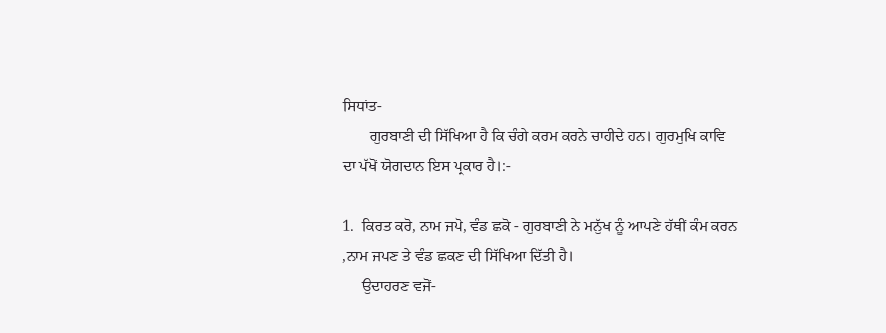ਸਿਧਾਂਤ-
       ਗੁਰਬਾਣੀ ਦੀ ਸਿੱਖਿਆ ਹੈ ਕਿ ਚੰਗੇ ਕਰਮ ਕਰਨੇ ਚਾਹੀਦੇ ਹਨ। ਗੁਰਮੁਖਿ ਕਾਵਿ ਦਾ ਪੱਖੋਂ ਯੋਗਦਾਨ ਇਸ ਪ੍ਰਕਾਰ ਹੈ।:-

1.  ਕਿਰਤ ਕਰੋ, ਨਾਮ ਜਪੋ, ਵੰਡ ਛਕੋ - ਗੁਰਬਾਣੀ ਨੇ ਮਨੁੱਖ ਨੂੰ ਆਪਣੇ ਹੱਥੀਂ ਕੰਮ ਕਰਨ ,ਨਾਮ ਜਪਣ ਤੇ ਵੰਡ ਛਕਣ ਦੀ ਸਿੱਖਿਆ ਦਿੱਤੀ ਹੈ।
     ਉਦਾਹਰਣ ਵਜੋਂ-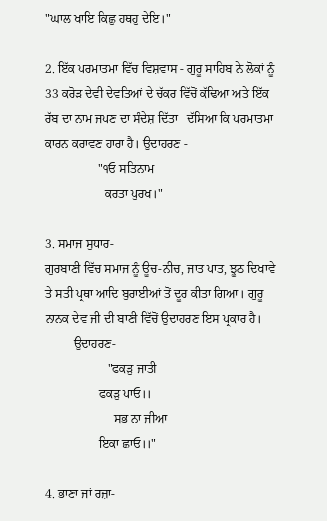"ਘਾਲ ਖਾਇ ਕਿਛੁ ਹਥਹੁ ਦੇਇ।"

2. ਇੱਕ ਪਰਮਾਤਮਾ ਵਿੱਚ ਵਿਸ਼ਵਾਸ - ਗੁਰੂ ਸਾਹਿਬ ਨੇ ਲੋਕਾਂ ਨੂੰ 33 ਕਰੋੜ ਦੇਵੀ ਦੇਵਤਿਆਂ ਦੇ ਚੱਕਰ ਵਿੱਚੋਂ ਕੱਢਿਆ ਅਤੇ ਇੱਕ ਰੱਬ ਦਾ ਨਾਮ ਜਪਣ ਦਾ ਸੰਦੇਸ਼ ਦਿੱਤਾ   ਦੱਸਿਆ ਕਿ ਪਰਮਾਤਮਾ ਕਾਰਨ ਕਰਾਵਣ ਹਾਰਾ ਹੈ। ਉਦਾਹਰਣ -
                 "੧ਓ ਸਤਿਨਾਮ
                   ਕਰਤਾ ਪੁਰਖ।"

3. ਸਮਾਜ ਸੁਧਾਰ-
ਗੁਰਬਾਣੀ ਵਿੱਚ ਸਮਾਜ ਨੂੰ ਊਚ-ਨੀਚ, ਜਾਤ ਪਾਤ, ਝੂਠ ਦਿਖਾਵੇ ਤੇ ਸਤੀ ਪ੍ਰਥਾ ਆਦਿ ਬੁਰਾਈਆਂ ਤੋਂ ਦੂਰ ਕੀਤਾ ਗਿਆ। ਗੁਰੂ ਨਾਨਕ ਦੇਵ ਜੀ ਦੀ ਬਾਣੀ ਵਿੱਚੋਂ ਉਦਾਹਰਣ ਇਸ ਪ੍ਰਕਾਰ ਹੈ।
         ਉਦਾਹਰਣ-
                    "ਫਕੜੁ ਜਾਤੀ
                 ਫਕੜੁ ਪਾਓ।।
                      ਸਭ ਨਾ ਜੀਆ
                 ਇਕਾ ਛਾਓ।।"

4. ਭਾਣਾ ਜਾਂ ਰਜ਼ਾ-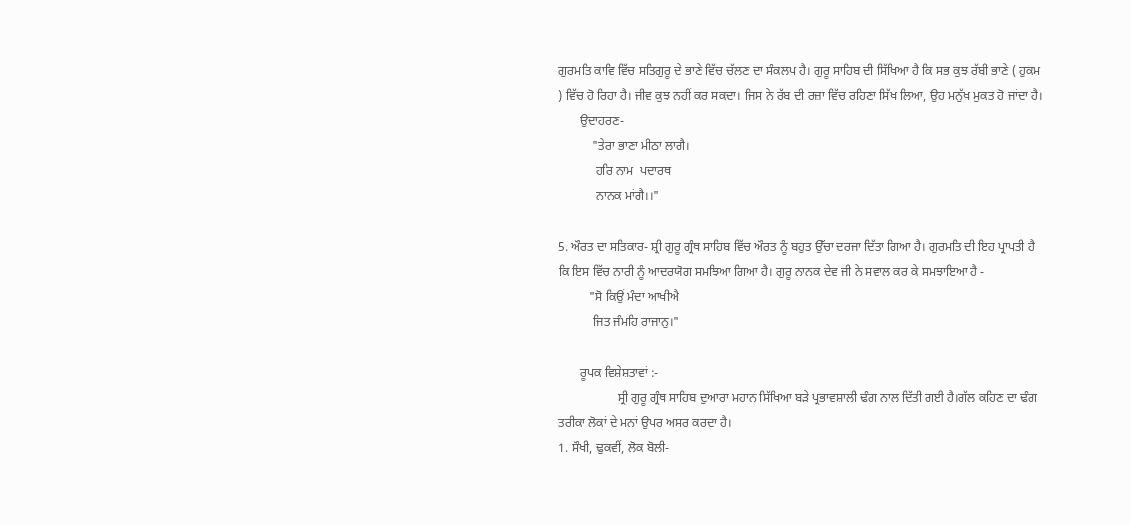ਗੁਰਮਤਿ ਕਾਵਿ ਵਿੱਚ ਸਤਿਗੁਰੂ ਦੇ ਭਾਣੇ ਵਿੱਚ ਚੱਲਣ ਦਾ ਸੰਕਲਪ ਹੈ। ਗੁਰੂ ਸਾਹਿਬ ਦੀ ਸਿੱਖਿਆ ਹੈ ਕਿ ਸਭ ਕੁਝ ਰੱਬੀ ਭਾਣੇ ( ਹੁਕਮ ) ਵਿੱਚ ਹੋ ਰਿਹਾ ਹੈ। ਜੀਵ ਕੁਝ ਨਹੀਂ ਕਰ ਸਕਦਾ। ਜਿਸ ਨੇ ਰੱਬ ਦੀ ਰਜ਼ਾ ਵਿੱਚ ਰਹਿਣਾ ਸਿੱਖ ਲਿਆ, ਉਹ ਮਨੁੱਖ ਮੁਕਤ ਹੋ ਜਾਂਦਾ ਹੈ।
       ਉਦਾਹਰਣ-
           "ਤੇਰਾ ਭਾਣਾ ਮੀਠਾ ਲਾਗੈ।
            ਹਰਿ ਨਾਮ  ਪਦਾਰਥ
            ਨਾਨਕ ਮਾਂਗੈ।।"

5. ਔਰਤ ਦਾ ਸਤਿਕਾਰ- ਸ਼੍ਰੀ ਗੁਰੂ ਗ੍ਰੰਥ ਸਾਹਿਬ ਵਿੱਚ ਔਰਤ ਨੂੰ ਬਹੁਤ ਉੱਚਾ ਦਰਜਾ ਦਿੱਤਾ ਗਿਆ ਹੈ। ਗੁਰਮਤਿ ਦੀ ਇਹ ਪ੍ਰਾਪਤੀ ਹੈ ਕਿ ਇਸ ਵਿੱਚ ਨਾਰੀ ਨੂੰ ਆਦਰਯੋਗ ਸਮਝਿਆ ਗਿਆ ਹੈ। ਗੁਰੂ ਨਾਨਕ ਦੇਵ ਜੀ ਨੇ ਸਵਾਲ ਕਰ ਕੇ ਸਮਝਾਇਆ ਹੈ -
          "ਸੋ ਕਿਉਂ ਮੰਦਾ ਆਖੀਐ
           ਜਿਤ ਜੰਮਹਿ ਰਾਜਾਨੁ।"

       ਰੂਪਕ ਵਿਸ਼ੇਸ਼ਤਾਵਾਂ :-
                   ਸ੍ਰੀ ਗੁਰੂ ਗ੍ਰੰਥ ਸਾਹਿਬ ਦੁਆਰਾ ਮਹਾਨ ਸਿੱਖਿਆ ਬੜੇ ਪ੍ਰਭਾਵਸ਼ਾਲੀ ਢੰਗ ਨਾਲ ਦਿੱਤੀ ਗਈ ਹੈ।ਗੱਲ ਕਹਿਣ ਦਾ ਢੰਗ ਤਰੀਕਾ ਲੋਕਾਂ ਦੇ ਮਨਾਂ ਉਪਰ ਅਸਰ ਕਰਦਾ ਹੈ।
1. ਸੌਖੀ, ਢੁਕਵੀਂ, ਲੋਕ ਬੋਲੀ-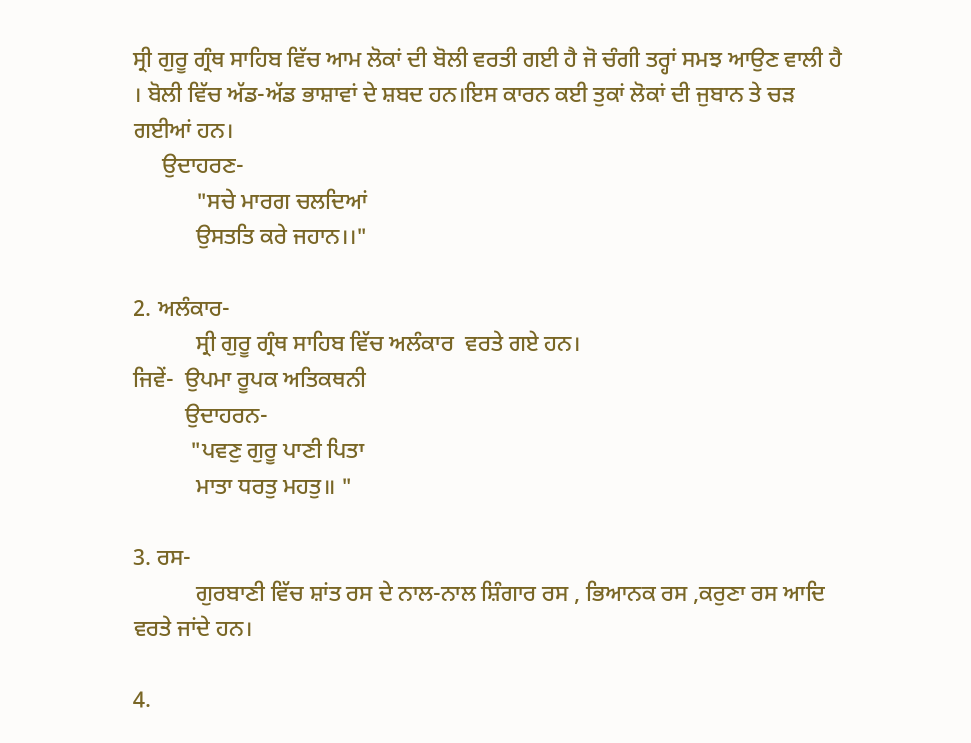ਸ੍ਰੀ ਗੁਰੂ ਗ੍ਰੰਥ ਸਾਹਿਬ ਵਿੱਚ ਆਮ ਲੋਕਾਂ ਦੀ ਬੋਲੀ ਵਰਤੀ ਗਈ ਹੈ ਜੋ ਚੰਗੀ ਤਰ੍ਹਾਂ ਸਮਝ ਆਉਣ ਵਾਲੀ ਹੈ । ਬੋਲੀ ਵਿੱਚ ਅੱਡ-ਅੱਡ ਭਾਸ਼ਾਵਾਂ ਦੇ ਸ਼ਬਦ ਹਨ।ਇਸ ਕਾਰਨ ਕਈ ਤੁਕਾਂ ਲੋਕਾਂ ਦੀ ਜੁਬਾਨ ਤੇ ਚੜ ਗਈਆਂ ਹਨ।
     ਉਦਾਹਰਣ-
           "ਸਚੇ ਮਾਰਗ ਚਲਦਿਆਂ
           ਉਸਤਤਿ ਕਰੇ ਜਹਾਨ।।"

2. ਅਲੰਕਾਰ-
           ਸ੍ਰੀ ਗੁਰੂ ਗ੍ਰੰਥ ਸਾਹਿਬ ਵਿੱਚ ਅਲੰਕਾਰ  ਵਰਤੇ ਗਏ ਹਨ।
ਜਿਵੇਂ-  ਉਪਮਾ ਰੂਪਕ ਅਤਿਕਥਨੀ
         ਉਦਾਹਰਨ-
          "ਪਵਣੁ ਗੁਰੂ ਪਾਣੀ ਪਿਤਾ
           ਮਾਤਾ ਧਰਤੁ ਮਹਤੁ॥ "

3. ਰਸ-
           ਗੁਰਬਾਣੀ ਵਿੱਚ ਸ਼ਾਂਤ ਰਸ ਦੇ ਨਾਲ-ਨਾਲ ਸ਼ਿੰਗਾਰ ਰਸ , ਭਿਆਨਕ ਰਸ ,ਕਰੁਣਾ ਰਸ ਆਦਿ ਵਰਤੇ ਜਾਂਦੇ ਹਨ।

4.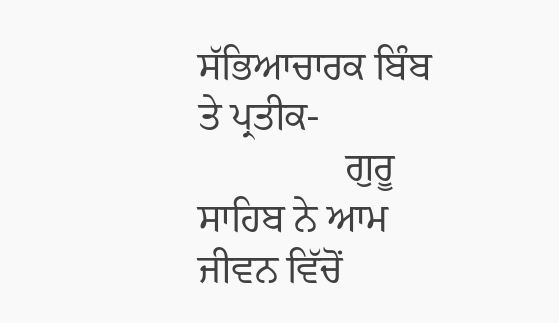ਸੱਭਿਆਚਾਰਕ ਬਿੰਬ ਤੇ ਪ੍ਰਤੀਕ-
               ਗੁਰੂ ਸਾਹਿਬ ਨੇ ਆਮ ਜੀਵਨ ਵਿੱਚੋਂ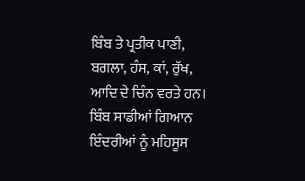ਬਿੰਬ ਤੇ ਪ੍ਰਤੀਕ ਪਾਣੀ, ਬਗਲਾ, ਹੰਸ, ਕਾਂ, ਰੁੱਖ, ਆਦਿ ਦੇ ਚਿੰਨ ਵਰਤੇ ਹਨ। ਬਿੰਬ ਸਾਡੀਆਂ ਗਿਆਨ ਇੰਦਰੀਆਂ ਨੂੰ ਮਹਿਸੂਸ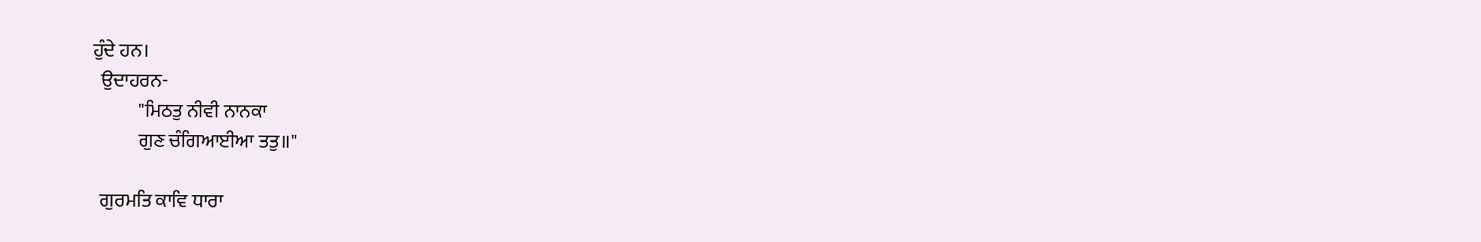ਹੁੰਦੇ ਹਨ।
  ਉਦਾਹਰਨ-
            "ਮਿਠਤੁ ਨੀਵੀ ਨਾਨਕਾ
            ਗੁਣ ਚੰਗਿਆਈਆ ਤਤੁ॥"

  ਗੁਰਮਤਿ ਕਾਵਿ ਧਾਰਾ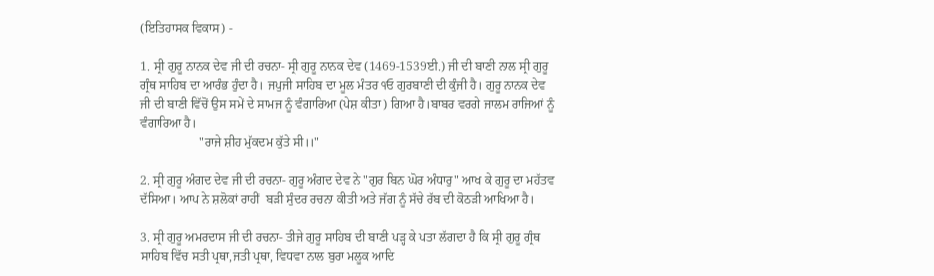(ਇਤਿਹਾਸਕ ਵਿਕਾਸ) -

1. ਸ੍ਰੀ ਗੁਰੂ ਨਾਨਕ ਦੇਵ ਜੀ ਦੀ ਰਚਨਾ- ਸ੍ਰੀ ਗੁਰੂ ਨਾਨਕ ਦੇਵ (1469-1539ਈ.) ਜੀ ਦੀ ਬਾਣੀ ਨਾਲ ਸ੍ਰੀ ਗੁਰੂ ਗ੍ਰੰਥ ਸਾਹਿਬ ਦਾ ਆਰੰਭ ਹੁੰਦਾ ਹੈ। ਜਪੁਜੀ ਸਾਹਿਬ ਦਾ ਮੂਲ ਮੰਤਰ ੧ਓ ਗੁਰਬਾਣੀ ਦੀ ਕੁੰਜੀ ਹੈ। ਗੁਰੂ ਨਾਨਕ ਦੇਵ ਜੀ ਦੀ ਬਾਣੀ ਵਿੱਚੋਂ ਉਸ ਸਮੇਂ ਦੇ ਸਾਮਜ ਨੂੰ ਵੰਗਾਰਿਆ (ਪੇਸ਼ ਕੀਤਾ) ਗਿਆ ਹੈ।ਬਾਬਰ ਵਰਗੇ ਜਾਲਮ ਰਾਜਿਆਂ ਨੂੰ ਵੰਗਾਰਿਆ ਹੈ।
                   "ਰਾਜੇ ਸ਼ੀਹ ਮੁੱਕਦਮ ਕੁੱਤੇ ਸੀ।।"

2. ਸ੍ਰੀ ਗੁਰੂ ਅੰਗਦ ਦੇਵ ਜੀ ਦੀ ਰਚਨਾ- ਗੁਰੂ ਅੰਗਦ ਦੇਵ ਨੇ "ਗੁਰ ਬਿਨ ਘੋਰ ਅੰਧਾਰੁ" ਆਖ ਕੇ ਗੁਰੂ ਦਾ ਮਹੱਤਵ ਦੱਸਿਆ। ਆਪ ਨੇ ਸ਼ਲੋਕਾਂ ਰਾਹੀਂ  ਬੜੀ ਸੁੰਦਰ ਰਚਨਾ ਕੀਤੀ ਅਤੇ ਜੱਗ ਨੂੰ ਸੱਚੇ ਰੱਬ ਦੀ ਕੋਠੜੀ ਆਖਿਆ ਹੈ।

3. ਸ੍ਰੀ ਗੁਰੂ ਅਮਰਦਾਸ ਜੀ ਦੀ ਰਚਨਾ- ਤੀਜੇ ਗੁਰੂ ਸਾਹਿਬ ਦੀ ਬਾਣੀ ਪੜ੍ਹ ਕੇ ਪਤਾ ਲੱਗਦਾ ਹੈ ਕਿ ਸ੍ਰੀ ਗੁਰੂ ਗ੍ਰੰਥ ਸਾਹਿਬ ਵਿੱਚ ਸਤੀ ਪ੍ਰਥਾ,ਜਤੀ ਪ੍ਰਥਾ, ਵਿਧਵਾ ਨਾਲ ਬੁਰਾ ਮਲੂਕ ਆਦਿ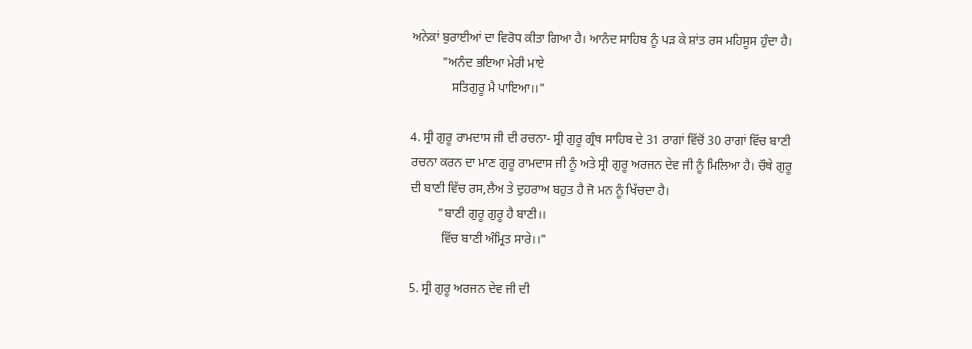ਅਨੇਕਾਂ ਬੁਰਾਈਆਂ ਦਾ ਵਿਰੋਧ ਕੀਤਾ ਗਿਆ ਹੈ। ਆਨੰਦ ਸਾਹਿਬ ਨੂੰ ਪੜ ਕੇ ਸ਼ਾਂਤ ਰਸ ਮਹਿਸੂਸ ਹੁੰਦਾ ਹੈ।
          "ਅਨੰਦ ਭਇਆ ਮੇਰੀ ਮਾਏ
             ਸਤਿਗੁਰੂ ਮੈ ਪਾਇਆ।।"

4. ਸ੍ਰੀ ਗੁਰੂ ਰਾਮਦਾਸ ਜੀ ਦੀ ਰਚਨਾ- ਸ੍ਰੀ ਗੁਰੂ ਗ੍ਰੰਥ ਸਾਹਿਬ ਦੇ 31 ਰਾਗਾਂ ਵਿੱਚੋਂ 30 ਰਾਗਾਂ ਵਿੱਚ ਬਾਣੀ ਰਚਨਾ ਕਰਨ ਦਾ ਮਾਣ ਗੁਰੂ ਰਾਮਦਾਸ ਜੀ ਨੂੰ ਅਤੇ ਸ੍ਰੀ ਗੁਰੂ ਅਰਜਨ ਦੇਵ ਜੀ ਨੂੰ ਮਿਲਿਆ ਹੈ। ਚੌਥੇ ਗੁਰੂ ਦੀ ਬਾਣੀ ਵਿੱਚ ਰਸ,ਲੈਅ ਤੇ ਦੁਹਰਾਅ ਬਹੁਤ ਹੈ ਜੋ ਮਨ ਨੂੰ ਖਿੱਚਦਾ ਹੈ।
         "ਬਾਣੀ ਗੁਰੂ ਗੁਰੂ ਹੈ ਬਾਣੀ।।
          ਵਿੱਚ ਬਾਣੀ ਅੰਮ੍ਰਿਤ ਸਾਰੇ।।"

5. ਸ੍ਰੀ ਗੁਰੂ ਅਰਜਨ ਦੇਵ ਜੀ ਦੀ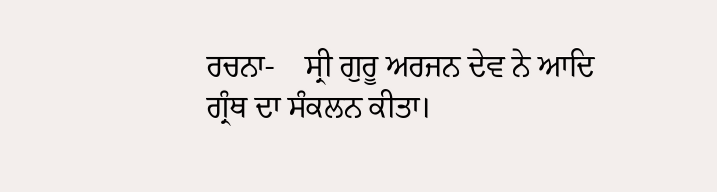ਰਚਨਾ-    ਸ੍ਰੀ ਗੁਰੂ ਅਰਜਨ ਦੇਵ ਨੇ ਆਦਿ ਗ੍ਰੰਥ ਦਾ ਸੰਕਲਨ ਕੀਤਾ।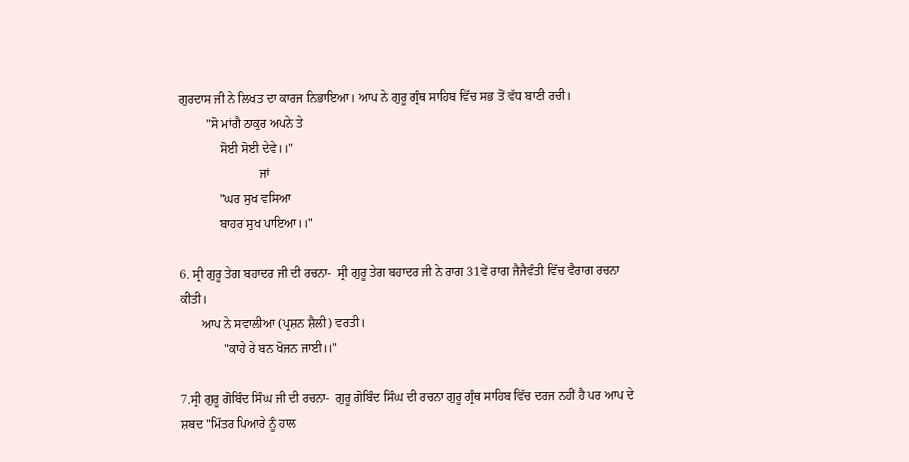ਗੁਰਦਾਸ ਜੀ ਨੇ ਲਿਖਤ ਦਾ ਕਾਰਜ ਨਿਭਾਇਆ। ਆਪ ਨੇ ਗੁਰੂ ਗ੍ਰੰਥ ਸਾਹਿਬ ਵਿੱਚ ਸਭ ਤੋਂ ਵੱਧ ਬਾਣੀ ਰਚੀ।
         "ਸੋ ਮਾਂਗੈ ਠਾਕੁਰ ਅਪਨੇ ਤੇ
             ਸੋਈ ਸੋਈ ਦੇਵੇ।।"
                          ਜਾਂ
             "ਘਰ ਸੁਖ ਵਸਿਆ
             ਬਾਹਰ ਸੁਖ ਪਾਇਆ।।"

6. ਸ੍ਰੀ ਗੁਰੂ ਤੇਗ ਬਹਾਦਰ ਜੀ ਦੀ ਰਚਨਾ-  ਸ੍ਰੀ ਗੁਰੂ ਤੇਗ ਬਹਾਦਰ ਜੀ ਨੇ ਰਾਗ 31ਵੇਂ ਰਾਗ ਜੈਜੈਵੰਤੀ ਵਿੱਚ ਵੈਰਾਗ ਰਚਨਾ ਕੀਤੀ।
       ਆਪ ਨੇ ਸਵਾਲੀਆ (ਪ੍ਰਸ਼ਨ ਸ਼ੈਲੀ) ਵਰਤੀ।
              "ਕਾਹੇ ਰੇ ਬਨ ਖੋਜਨ ਜਾਈ।।"

7.ਸ੍ਰੀ ਗੁਰੂ ਗੋਬਿੰਦ ਸਿੰਘ ਜੀ ਦੀ ਰਚਨਾ-  ਗੁਰੂ ਗੋਬਿੰਦ ਸਿੰਘ ਦੀ ਰਚਨਾ ਗੁਰੂ ਗ੍ਰੰਥ ਸਾਹਿਬ ਵਿੱਚ ਦਰਜ ਨਹੀਂ ਹੈ ਪਰ ਆਪ ਦੇ ਸ਼ਬਦ "ਮਿੱਤਰ ਪਿਆਰੇ ਨੂੰ ਹਾਲ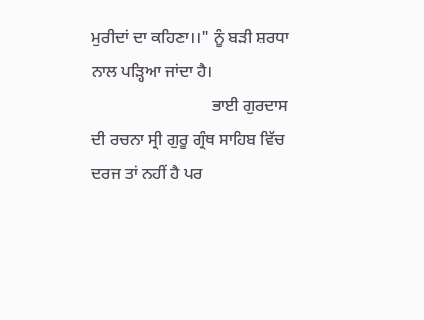ਮੁਰੀਦਾਂ ਦਾ ਕਹਿਣਾ।।" ਨੂੰ ਬੜੀ ਸ਼ਰਧਾ ਨਾਲ ਪੜ੍ਹਿਆ ਜਾਂਦਾ ਹੈ।
                             ਭਾਈ ਗੁਰਦਾਸ ਦੀ ਰਚਨਾ ਸ੍ਰੀ ਗੁਰੂ ਗ੍ਰੰਥ ਸਾਹਿਬ ਵਿੱਚ ਦਰਜ ਤਾਂ ਨਹੀਂ ਹੈ ਪਰ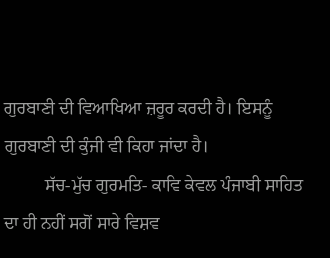ਗੁਰਬਾਣੀ ਦੀ ਵਿਆਖਿਆ ਜ਼ਰੂਰ ਕਰਦੀ ਹੈ। ਇਸਨੂੰ ਗੁਰਬਾਣੀ ਦੀ ਕੁੰਜੀ ਵੀ ਕਿਹਾ ਜਾਂਦਾ ਹੈ।
         ਸੱਚ-ਮੁੱਚ ਗੁਰਮਤਿ- ਕਾਵਿ ਕੇਵਲ ਪੰਜਾਬੀ ਸਾਹਿਤ ਦਾ ਹੀ ਨਹੀਂ ਸਗੋਂ ਸਾਰੇ ਵਿਸ਼ਵ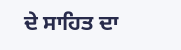ਦੇ ਸਾਹਿਤ ਦਾ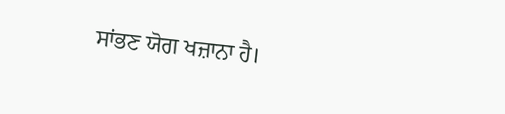ਸਾਂਭਣ ਯੋਗ ਖਜ਼ਾਨਾ ਹੈ।